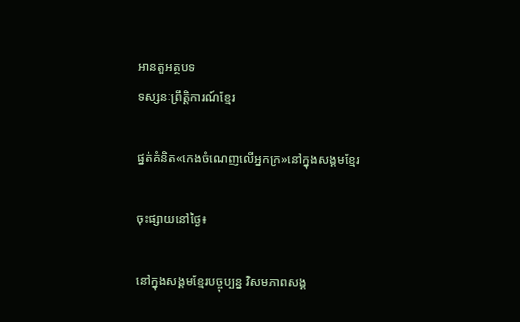អានតួអត្ថបទ
ទស្សនៈព្រឹត្តិការណ៍ខ្មែរ

ផ្នត់គំនិត«កេងចំណេញលើអ្នកក្រ»នៅក្នុងសង្គមខ្មែរ

ចុះផ្សាយនៅថ្ងៃ៖

នៅក្នុងសង្គមខ្មែរបច្ចុប្បន្ន វិសមភាពសង្គ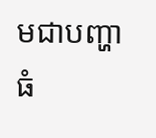មជាបញ្ហាធំ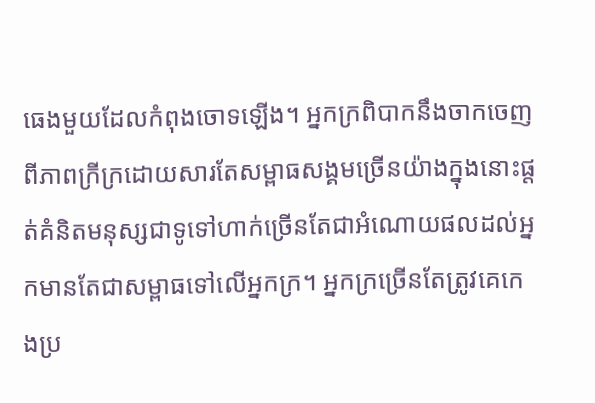ធេងមួយដែលកំពុងចោទឡើង។ អ្នកក្រពិបាកនឹងចាកចេញពីភាពក្រីក្រដោយសារតែសម្ពាធសង្គមច្រើនយ៉ាងក្នុងនោះផ្តត់គំនិតមនុស្សជាទូទៅហាក់ច្រើនតែជាអំណោយផលដល់អ្នកមានតែជាសម្ពាធទៅលើអ្នកក្រ។ អ្នកក្រច្រើនតែត្រូវគេកេងប្រ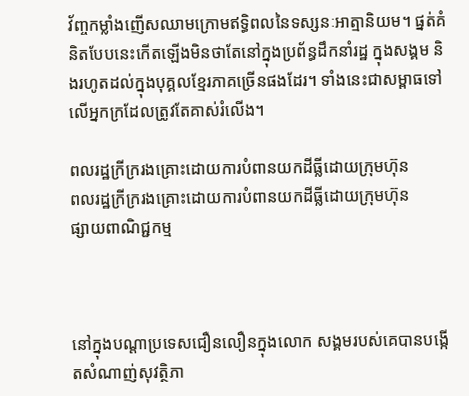វ័ញ្ចកម្លាំងញើសឈាមក្រោមឥទ្ធិពលនៃទស្សនៈអាត្មានិយម។ ផ្នត់គំនិតបែបនេះកើតឡើងមិនថាតែនៅក្នុងប្រព័ន្ធដឹកនាំរដ្ឋ ក្នុងសង្គម និងរហូតដល់ក្នុងបុគ្គលខ្មែរភាគច្រើនផងដែរ។ ទាំងនេះជាសម្ពាធទៅលើអ្នកក្រដែលត្រូវតែគាស់រំលើង។

ពលរដ្ឋក្រីក្ររងគ្រោះដោយការបំពានយកដីធ្លីដោយក្រុមហ៊ុន
ពលរដ្ឋក្រីក្ររងគ្រោះដោយការបំពានយកដីធ្លីដោយក្រុមហ៊ុន
ផ្សាយពាណិជ្ជកម្ម



នៅក្នុងបណ្តាប្រទេសជឿនលឿនក្នុងលោក សង្គមរបស់គេបានបង្កើតសំណាញ់សុវត្ថិភា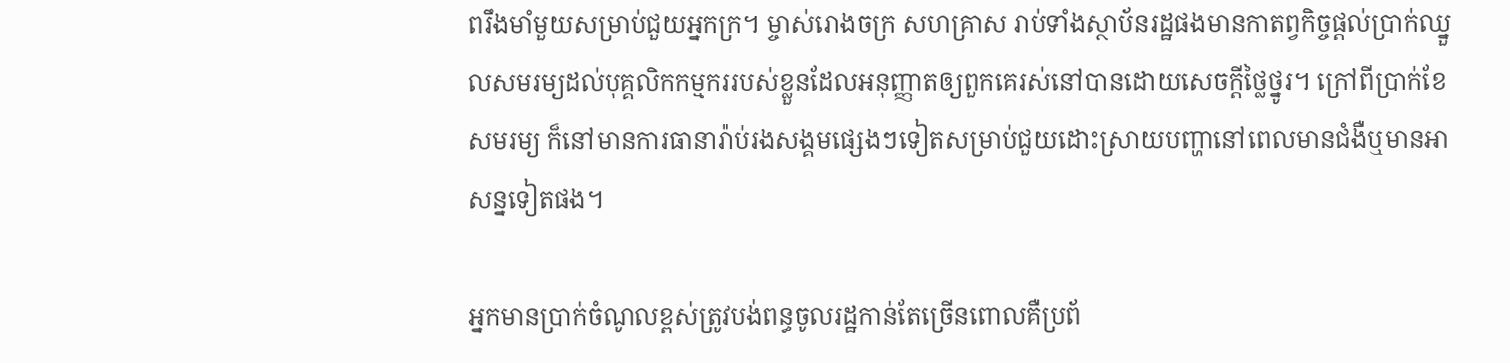ពរឹងមាំមួយសម្រាប់ជួយអ្នកក្រ។ ម្ចាស់រោងចក្រ សហគ្រាស រាប់ទាំងស្ថាប័នរដ្ឋផងមានកាតព្វកិច្ចផ្តល់ប្រាក់ឈ្នួលសមរម្យដល់បុគ្គលិកកម្មកររបស់ខ្លួនដែលអនុញ្ញាតឲ្យពួកគេរស់នៅបានដោយសេចក្តីថ្លៃថ្នូរ។ ក្រៅពីប្រាក់ខែសមរម្យ ក៏នៅមានការធានារ៉ាប់រងសង្គមផ្សេងៗទៀតសម្រាប់ជួយដោះស្រាយបញ្ហានៅពេលមានជំងឺឬមានអាសន្នទៀតផង។

អ្នកមានប្រាក់ចំណូលខ្ពស់ត្រូវបង់ពន្ធចូលរដ្ឋកាន់តែច្រើនពោលគឺប្រព័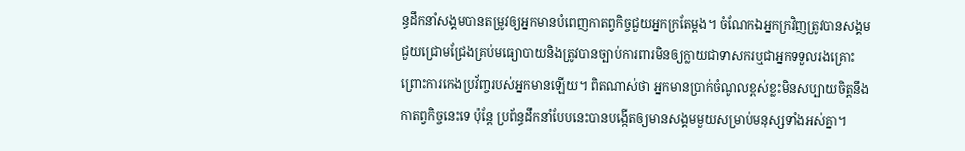ន្ធដឹកនាំសង្គមបានតម្រូវឲ្យអ្នកមានបំពេញកាតព្វកិច្ចជួយអ្នកក្រតែម្តង។ ចំណែកឯអ្នកក្រវិញត្រូវបានសង្គមជួយជ្រោមជ្រែងគ្រប់មធ្យោបាយនិងត្រូវបានច្បាប់ការពារមិនឲ្យក្លាយជាទាសករឬជាអ្នកទទួលរងគ្រោះព្រោះការកេងប្រវ័ញ្ចរបស់អ្នកមានឡើយ។ ពិតណាស់ថា អ្នកមានប្រាក់ចំណូលខ្ពស់ខ្លះមិនសប្បាយចិត្តនឹងកាតព្វកិច្ចនេះទេ ប៉ុន្តែ ប្រព័ន្ធដឹកនាំបែបនេះបានបង្កើតឲ្យមានសង្គមមួយសម្រាប់មនុស្សទាំងអស់គ្នា។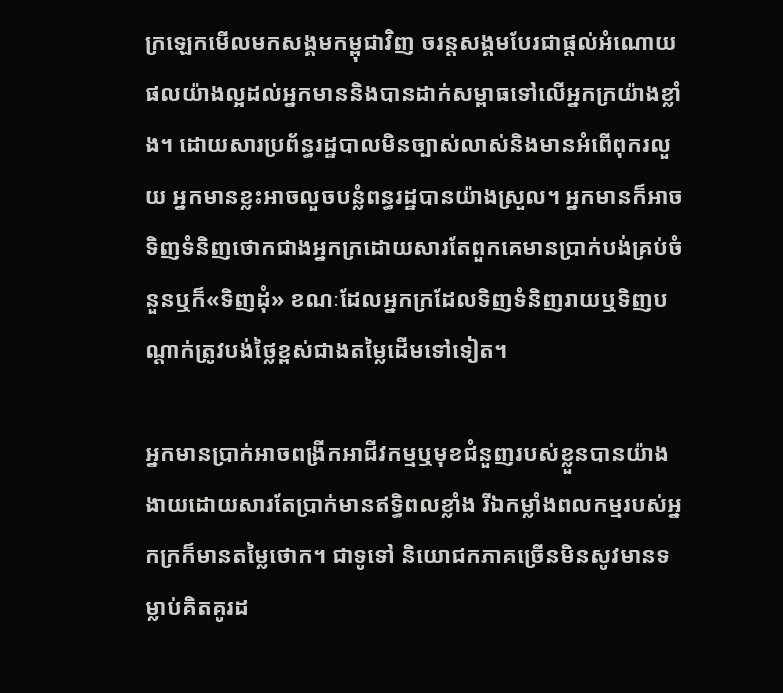ក្រឡេកមើលមកសង្គមកម្ពុជាវិញ ចរន្តសង្គមបែរជាផ្តល់អំណោយផលយ៉ាងល្អដល់អ្នកមាននិងបានដាក់សម្ពាធទៅលើអ្នកក្រយ៉ាងខ្លាំង។ ដោយសារប្រព័ន្ធរដ្ឋបាលមិនច្បាស់លាស់និងមានអំពើពុករលួយ អ្នកមានខ្លះអាចលួចបន្លំពន្ធរដ្ឋបានយ៉ាងស្រួល។ អ្នកមានក៏អាចទិញទំនិញថោកជាងអ្នកក្រដោយសារតែពួកគេមានប្រាក់បង់គ្រប់ចំនួនឬក៏«ទិញដុំ» ខណៈដែលអ្នកក្រដែលទិញទំនិញរាយឬទិញបណ្តាក់ត្រូវបង់ថ្លៃខ្ពស់ជាងតម្លៃដើមទៅទៀត។

អ្នកមានប្រាក់អាចពង្រីកអាជីវកម្មឬមុខជំនួញរបស់ខ្លួនបានយ៉ាងងាយដោយសារតែប្រាក់មានឥទ្ធិពលខ្លាំង រីឯកម្លាំងពលកម្មរបស់អ្នកក្រក៏មានតម្លៃថោក។ ជាទូទៅ និយោជកភាគច្រើនមិនសូវមានទម្លាប់គិតគូរដ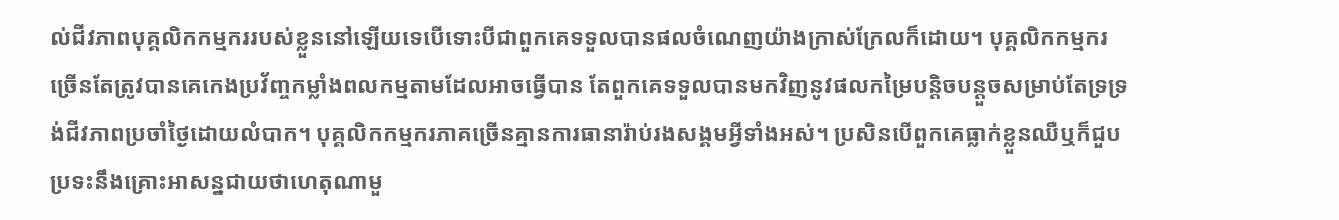ល់ជីវភាពបុគ្គលិកកម្មកររបស់ខ្លួននៅឡើយទេបើទោះបីជាពួកគេទទួលបានផលចំណេញយ៉ាងក្រាស់ក្រែលក៏ដោយ។ បុគ្គលិកកម្មករច្រើនតែត្រូវបានគេកេងប្រវ័ញ្ចកម្លាំងពលកម្មតាមដែលអាចធ្វើបាន តែពួកគេទទួលបានមកវិញនូវផលកម្រៃបន្តិចបន្តួចសម្រាប់តែទ្រទ្រង់ជីវភាពប្រចាំថ្ងៃដោយលំបាក។ បុគ្គលិកកម្មករភាគច្រើនគ្មានការធានារ៉ាប់រងសង្គមអ្វីទាំងអស់។ ប្រសិនបើពួកគេធ្លាក់ខ្លួនឈឺឬក៏ជួបប្រទះនឹងគ្រោះអាសន្នជាយថាហេតុណាមួ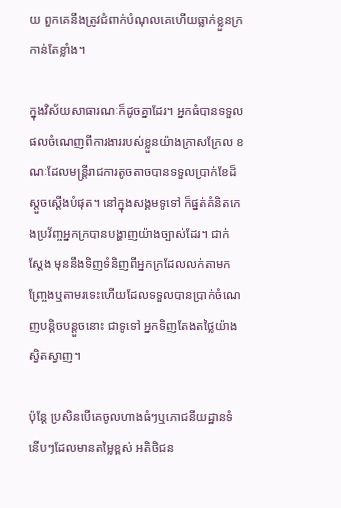យ ពួកគេនឹងត្រូវជំពាក់បំណុលគេហើយធ្លាក់ខ្លួនក្រកាន់តែខ្លាំង។

ក្នុងវិស័យសាធារណៈក៏ដូចគ្នាដែរ។ អ្នកធំបានទទួលផលចំណេញពីការងាររបស់ខ្លួនយ៉ាងក្រាសក្រែល ខណៈដែលមន្ត្រីរាជការតូចតាចបានទទួលប្រាក់ខែដ៏ស្តួចស្តើងបំផុត។ នៅក្នុងសង្គមទូទៅ ក៏ផ្នត់គំនិតកេងប្រវ័ញ្ចអ្នកក្របានបង្ហាញយ៉ាងច្បាស់ដែរ។ ជាក់ស្តែង មុននឹងទិញទំនិញពីអ្នកក្រដែលលក់តាមកញ្ច្រែងឬតាមរទេះហើយដែលទទួលបានប្រាក់ចំណេញបន្តិចបន្តួចនោះ ជាទូទៅ អ្នកទិញតែងតថ្លៃយ៉ាងស្វិតស្វាញ។

ប៉ុន្តែ ប្រសិនបើគេចូលហាងធំៗឬភោជនីយដ្ឋានទំនើបៗដែលមានតម្លៃខ្ពស់ អតិថិជន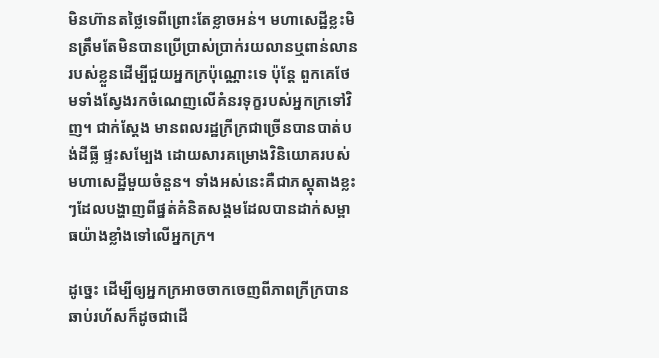មិនហ៊ានតថ្លៃទេពីព្រោះតែខ្លាចអន់។ មហាសេដ្ឋីខ្លះមិនត្រឹមតែមិនបានប្រើប្រាស់ប្រាក់រយលានឬពាន់លានរបស់ខ្លួនដើម្បីជួយអ្នកក្រប៉ុណ្ណោះទេ ប៉ុន្តែ ពួកគេថែមទាំងស្វែងរកចំណេញលើគំនរទុក្ខរបស់អ្នកក្រទៅវិញ។ ជាក់ស្តែង មានពលរដ្ឋក្រីក្រជាច្រើនបានបាត់បង់ដីធ្លី ផ្ទះសម្បែង ដោយសារគម្រោងវិនិយោគរបស់មហាសេដ្ឋីមួយចំនួន។ ទាំងអស់នេះគឺជាភស្តុតាងខ្លះៗដែលបង្ហាញពីផ្នត់គំនិតសង្គមដែលបានដាក់សម្ពាធយ៉ាងខ្លាំងទៅលើអ្នកក្រ។

ដូច្នេះ ដើម្បីឲ្យអ្នកក្រអាចចាកចេញពីភាពក្រីក្របានឆាប់រហ័សក៏ដូចជាដើ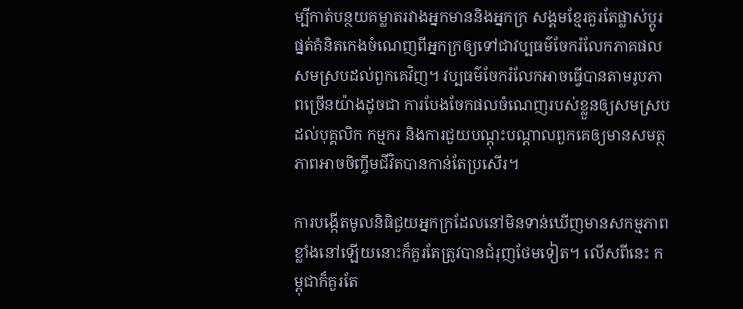ម្បីកាត់បន្ថយគម្លាតរវាងអ្នកមាននិងអ្នកក្រ សង្គមខ្មែរគួរតែផ្លាស់ប្តូរផ្នត់គំនិតកេងចំណេញពីអ្នកក្រឲ្យទៅជាវប្បធម៌ចែករំលែកភាគផលសមស្របដល់ពួកគេវិញ។ វប្បធម៌ចែករំលែកអាចធ្វើបានតាមរូបភាពច្រើនយ៉ាងដូចជា ការបែងចែកផលចំណេញរបស់ខ្លួនឲ្យសមស្របដល់បុគ្គលិក កម្មករ និងការជួយបណ្តុះបណ្តាលពួកគេឲ្យមានសមត្ថភាពអាចចិញ្ចឹមជីវិតបានកាន់តែប្រសើរ។

ការបង្កើតមូលនិធិជួយអ្នកក្រដែលនៅមិនទាន់ឃើញមានសកម្មភាពខ្លាំងនៅឡើយនោះក៏គួរតែត្រូវបានជំរុញថែមទៀត។ លើសពីនេះ កម្ពុជាក៏គួរតែ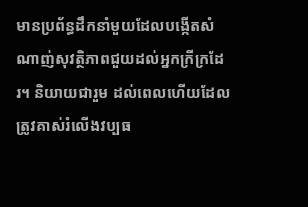មានប្រព័ន្ធដឹកនាំមួយដែលបង្កើតសំណាញ់សុវត្ថិភាពជួយដល់អ្នកក្រីក្រដែរ។ និយាយជារួម ដល់ពេលហើយដែលត្រូវគាស់រំលើងវប្បធ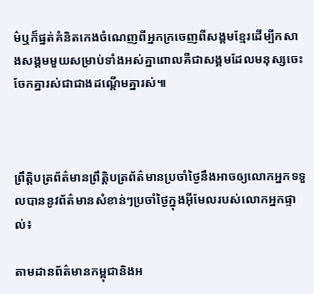ម៌ឬក៏ផ្នត់គំនិតកេងចំណេញពីអ្នកក្រចេញពីសង្គមខ្មែរដើម្បីកសាងសង្គមមួយសម្រាប់ទាំងអស់គ្នាពោលគឺជាសង្គមដែលមនុស្សចេះចែកគ្នារស់ជាជាងដណ្តើមគ្នារស់៕



ព្រឹត្តិបត្រព័ត៌មានព្រឹត្តិបត្រព័ត៌មានប្រចាំថ្ងៃនឹងអាចឲ្យលោកអ្នកទទួលបាននូវព័ត៌មានសំខាន់ៗប្រចាំថ្ងៃក្នុងអ៊ីមែលរបស់លោកអ្នកផ្ទាល់៖

តាមដានព័ត៌មានកម្ពុជានិងអ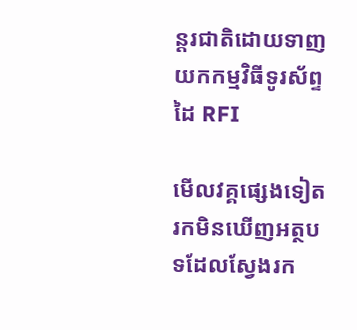ន្តរជាតិដោយទាញយកកម្មវិធីទូរស័ព្ទដៃ RFI

មើលវគ្គផ្សេងទៀត
រកមិនឃើញអត្ថបទដែលស្វែងរក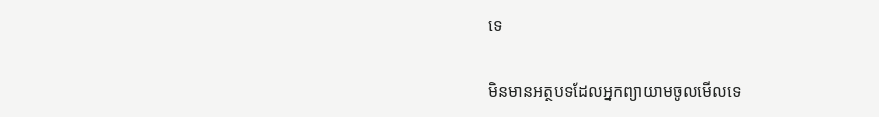ទេ

មិនមានអត្ថបទដែលអ្នកព្យាយាមចូលមើលទេ